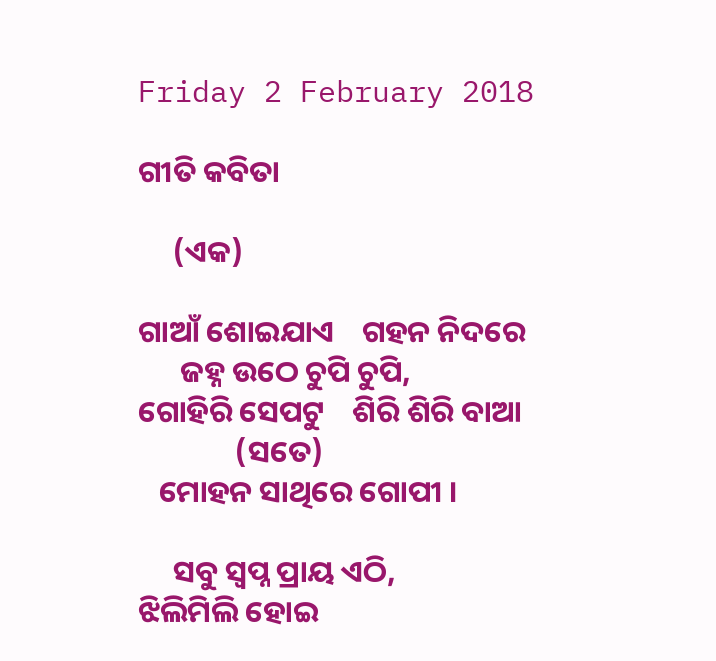Friday 2 February 2018

ଗୀତି କବିତା

     (ଏକ)

ଗାଆଁ ଶୋଇଯାଏ    ଗହନ ନିଦରେ
      ଜହ୍ନ ଉଠେ ଚୁପି ଚୁପି,
ଗୋହିରି ସେପଟୁ    ଶିରି ଶିରି ବାଆ
              (ସତେ)
   ମୋହନ ସାଥିରେ ଗୋପୀ ।

     ସବୁ ସ୍ବପ୍ନ ପ୍ରାୟ ଏଠି,
ଝିଲିମିଲି ହୋଇ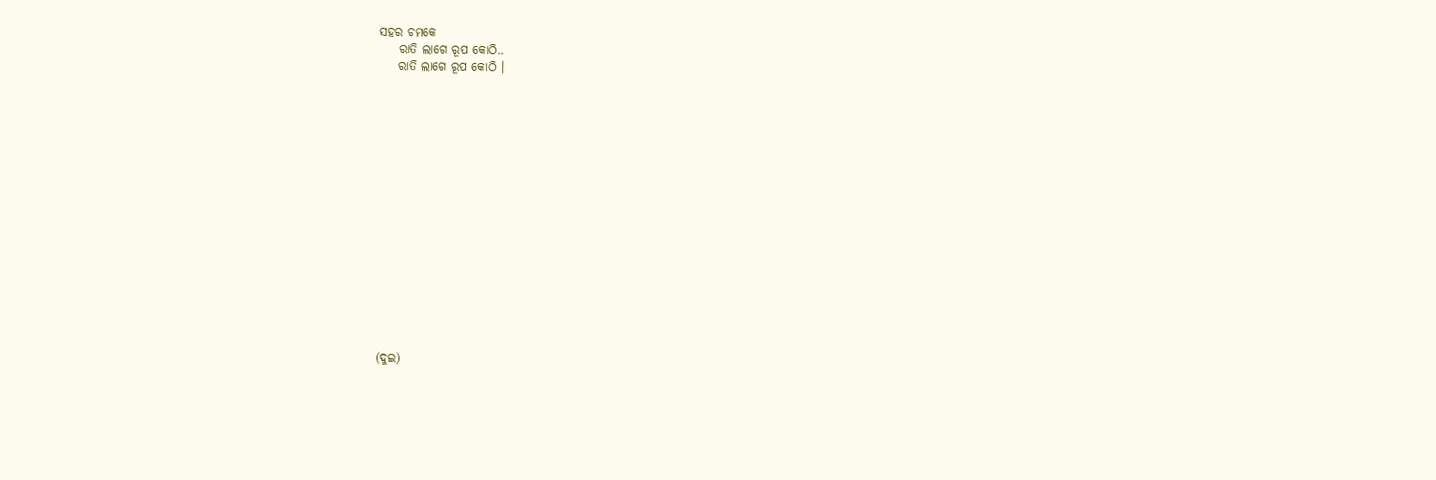ସହର ଚମକେ
    ରାତି ଲାଗେ ରୂପ କୋଠି..
    ରାତି ଲାଗେ ରୂପ କୋଠି ।
















(ଦୁଇ)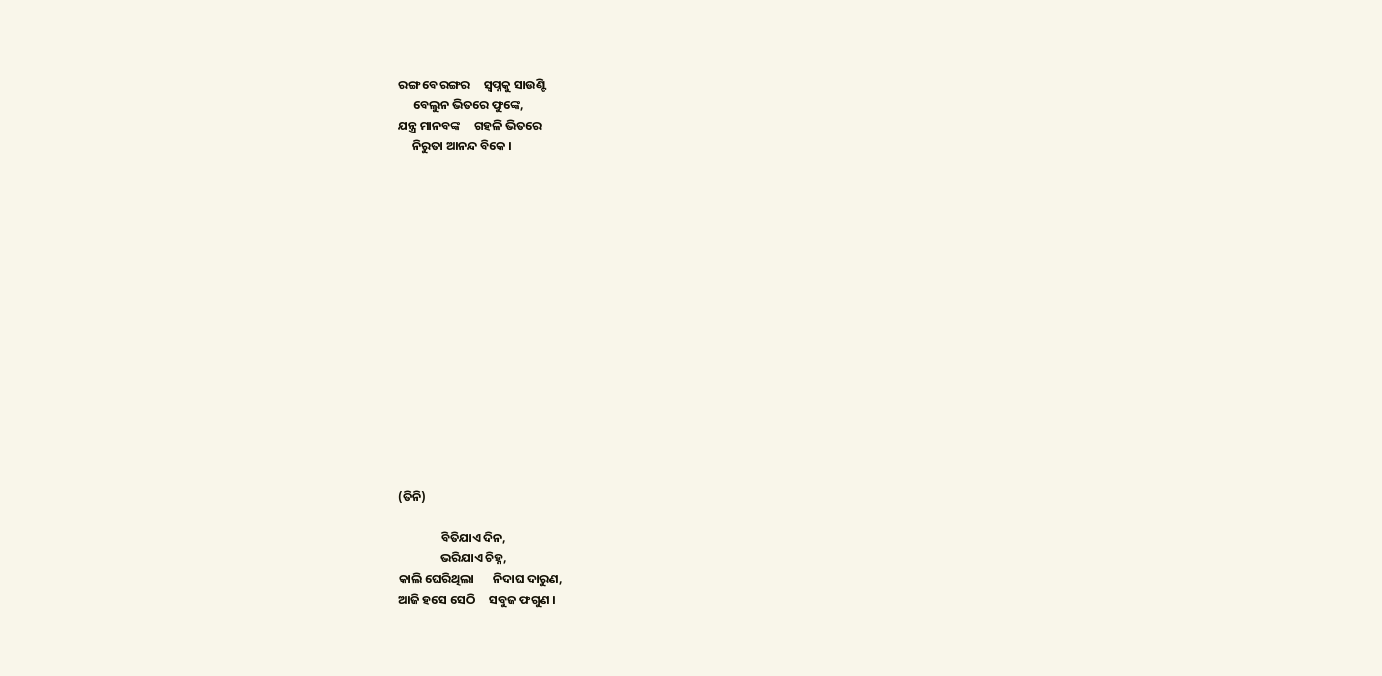ରଙ୍ଗ ବେରଙ୍ଗର     ସ୍ୱପ୍ନକୁ ସାଉଣ୍ଟି
     ବେଲୁନ ଭିତରେ ଫୁଙ୍କେ,
ଯନ୍ତ୍ର ମାନବଙ୍କ     ଗହଳି ଭିତରେ
     ନିରୁତା ଆନନ୍ଦ ବିକେ ।
















(ତିନି)

               ବିତିଯାଏ ଦିନ,
               ଭରିଯାଏ ଚିହ୍ନ,
କାଲି ଘେରିଥିଲା       ନିଦାଘ ଦାରୁଣ,
ଆଜି ହସେ ସେଠି     ସବୁଜ ଫଗୁଣ ।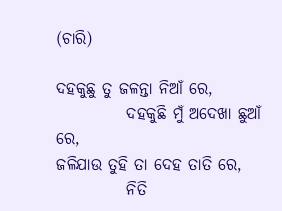(ଚାରି)

ଦହକୁଛୁ ତୁ ଜଳନ୍ତା ନିଆଁ ରେ,
           ଦହକୁଛି ମୁଁ ଅଦେଖା ଛୁଆଁ ରେ,
ଜଳିଯାଉ ତୁହି ତା ଦେହ ତାତି ରେ,
           ନିତି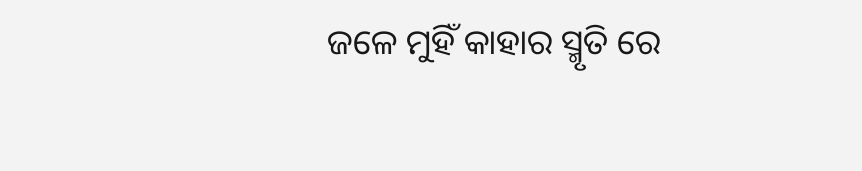ଜଳେ ମୁହିଁ କାହାର ସ୍ମୃତି ରେ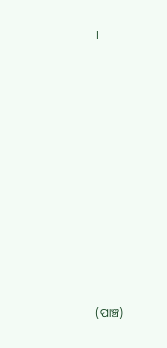।
















(ପାଞ୍ଚ)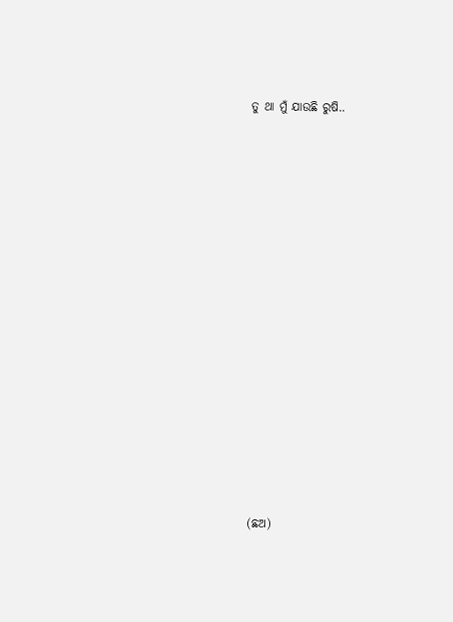ତୁ ଥା ମୁଁ ଯାଉଛି ରୁଷି..

















(ଛଅ)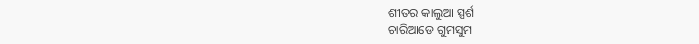ଶୀତର କାଲୁଆ ସ୍ପର୍ଶ
ଚାରିଆଡେ ଗୁମସୁମ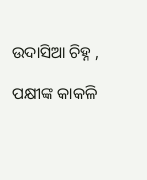ଉଦାସିଆ ଚିହ୍ନ ,

ପକ୍ଷୀଙ୍କ କାକଳି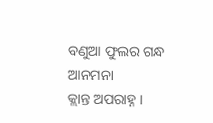ବଣୁଆ ଫୁଲର ଗନ୍ଧ
ଆନମନା
କ୍ଲାନ୍ତ ଅପରାହ୍ନ ।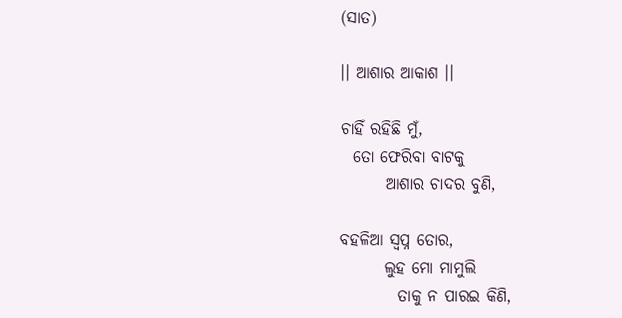(ସାତ)

।। ଆଶାର ଆକାଶ ।।

ଚାହିଁ ରହିଛି ମୁଁ,
  ତୋ ଫେରିବା ବାଟକୁ
       ଆଶାର ଚାଦର ବୁଣି,

ବହଳିଆ ସ୍ୱପ୍ନ ତୋର,
       ଲୁହ ମୋ ମାମୁଲି
         ତାକୁ ନ ପାରଇ କିଣି,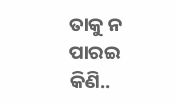ତାକୁ ନ ପାରଇ କିଣି..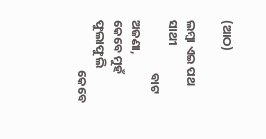(ଆଠ)

ଲମ୍ବା ଏଇ ପଥ ସାଥୀ
                   ବାଟ ଅଜଣା,
କେବେ ମୁହଁ ଫୁଲାଫୁଲି
                  କେବେ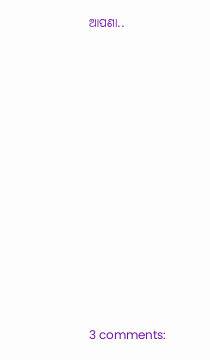ଆପଣା..












3 comments: